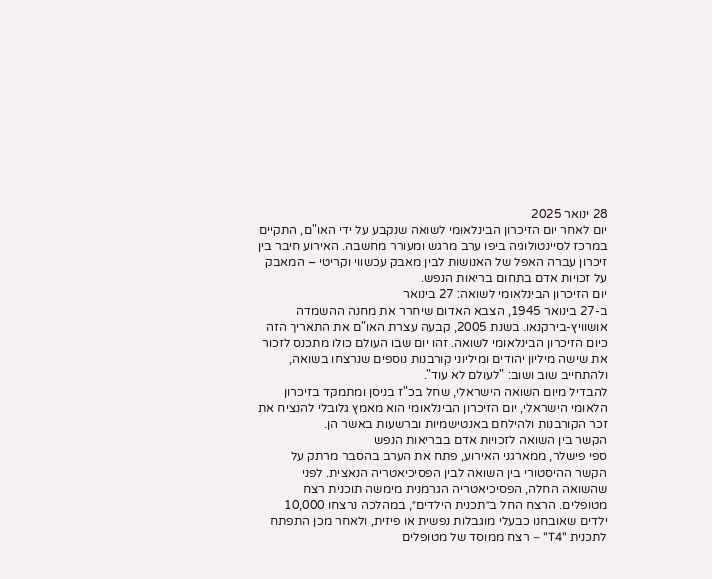28 ינואר 2025
יום לאחר יום הזיכרון הבינלאומי לשואה שנקבע על ידי האו"ם, התקיים במרכז לסיינטולוגיה ביפו ערב מרגש ומעורר מחשבה. האירוע חיבר בין זיכרון עברה האפל של האנושות לבין מאבק עכשווי וקריטי – המאבק על זכויות אדם בתחום בריאות הנפש.
יום הזיכרון הבינלאומי לשואה: 27 בינואר
ב-27 בינואר 1945, הצבא האדום שיחרר את מחנה ההשמדה אושוויץ-בירקנאו. בשנת 2005, קבעה עצרת האו"ם את התאריך הזה כיום הזיכרון הבינלאומי לשואה. זהו יום שבו העולם כולו מתכנס לזכור את שישה מיליון יהודים ומיליוני קורבנות נוספים שנרצחו בשואה, ולהתחייב שוב ושוב: "לעולם לא עוד".
להבדיל מיום השואה הישראלי, שחל בכ"ז בניסן ומתמקד בזיכרון הלאומי הישראלי, יום הזיכרון הבינלאומי הוא מאמץ גלובלי להנציח את זכר הקורבנות ולהילחם באנטישמיות וברשעות באשר הן.
הקשר בין השואה לזכויות אדם בבריאות הנפש
ספי פישלר, ממארגני האירוע, פתח את הערב בהסבר מרתק על הקשר ההיסטורי בין השואה לבין הפסיכיאטריה הנאצית. לפני שהשואה החלה, הפסיכיאטריה הגרמנית מימשה תוכנית רצח מטופלים. הרצח החל ב״תכנית הילדים״, במהלכה נרצחו 10,000 ילדים שאובחנו כבעלי מוגבלות נפשית או פיזית, ולאחר מכן התפתח לתכנית "T4" – רצח ממוסד של מטופלים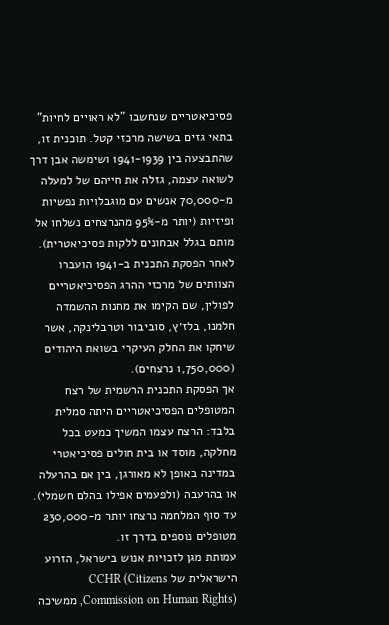פסיכיאטריים שנחשבו "לא ראויים לחיות" בתאי גזים בשישה מרכזי קטל. תוכנית זו, שהתבצעה בין 1941-1939 ושימשה אבן דרך לשואה עצמה, גזלה את חייהם של למעלה מ-70,000 אנשים עם מוגבלויות נפשיות ופיזיות (יותר מ-95% מהנרצחים נשלחו אל מותם בגלל אבחונים ללקות פסיכיאטרית).
לאחר הפסקת התכנית ב-1941 הועברו הצוותים של מרכזי ההרג הפסיכיאטריים לפולין, שם הקימו את מחנות ההשמדה חלמנו, בלז׳ץ, סוביבור וטרבלינקה, אשר שיחקו את החלק העיקרי בשואת היהודים (1,750,000 נרצחים).
אך הפסקת התכנית הרשמית של רצח המטופלים הפסיכיאטריים היתה סמלית בלבד: הרצח עצמו המשיך כמעט בכל מחלקה, מוסד או בית חולים פסיכיאטרי במדינה באופן לא מאורגן, בין אם בהרעלה או בהרעבה (ולפעמים אפילו בהלם חשמלי). עד סוף המלחמה נרצחו יותר מ-230,000 מטופלים נוספים בדרך זו.
עמותת מגן לזכויות אנוש בישראל, הזרוע הישראלית של CCHR (Citizens Commission on Human Rights), ממשיכה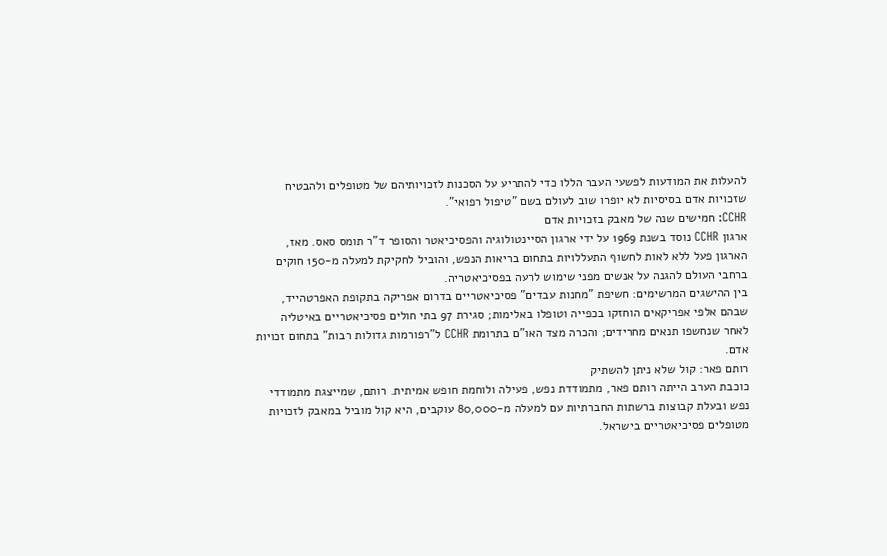להעלות את המודעות לפשעי העבר הללו כדי להתריע על הסכנות לזכויותיהם של מטופלים ולהבטיח שזכויות אדם בסיסיות לא יופרו שוב לעולם בשם "טיפול רפואי".
CCHR: חמישים שנה של מאבק בזכויות אדם
ארגון CCHR נוסד בשנת 1969 על ידי ארגון הסיינטולוגיה והפסיכיאטר והסופר ד"ר תומס סאס. מאז, הארגון פעל ללא לאות לחשוף התעללויות בתחום בריאות הנפש, והוביל לחקיקת למעלה מ-150 חוקים ברחבי העולם להגנה על אנשים מפני שימוש לרעה בפסיכיאטריה.
בין ההישגים המרשימים: חשיפת "מחנות עבדים" פסיכיאטריים בדרום אפריקה בתקופת האפרטהייד, שבהם אלפי אפריקאים הוחזקו בכפייה וטופלו באלימות; סגירת 97 בתי חולים פסיכיאטריים באיטליה לאחר שנחשפו תנאים מחרידים; והכרה מצד האו"ם בתרומת CCHR ל"רפורמות גדולות רבות" בתחום זכויות אדם.
רותם פאר: קול שלא ניתן להשתיק
כוכבת הערב הייתה רותם פאר, מתמודדת נפש, פעילה ולוחמת חופש אמיתית. רותם, שמייצגת מתמודדי נפש ובעלת קבוצות ברשתות החברתיות עם למעלה מ-80,000 עוקבים, היא קול מוביל במאבק לזכויות מטופלים פסיכיאטריים בישראל.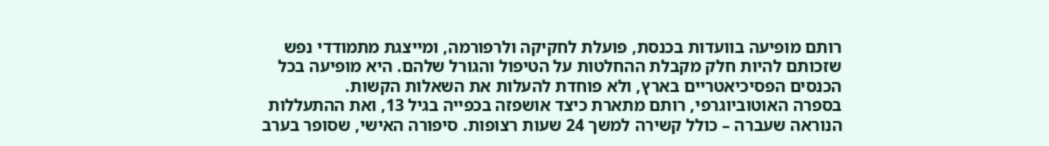רותם מופיעה בוועדות בכנסת, פועלת לחקיקה ולרפורמה, ומייצגת מתמודדי נפש שזכותם להיות חלק מקבלת ההחלטות על הטיפול והגורל שלהם. היא מופיעה בכל הכנסים הפסיכיאטריים בארץ, ולא פוחדת להעלות את השאלות הקשות.
בספרה האוטוביוגרפי, רותם מתארת כיצד אושפזה בכפייה בגיל 13, ואת ההתעללות הנוראה שעברה – כולל קשירה למשך 24 שעות רצופות. סיפורה האישי, שסופר בערב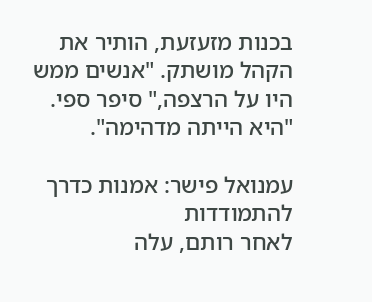בכנות מזעזעת, הותיר את הקהל מושתק. "אנשים ממש היו על הרצפה," סיפר ספי. "היא הייתה מדהימה".

עמנואל פישר: אמנות כדרך להתמודדות
לאחר רותם, עלה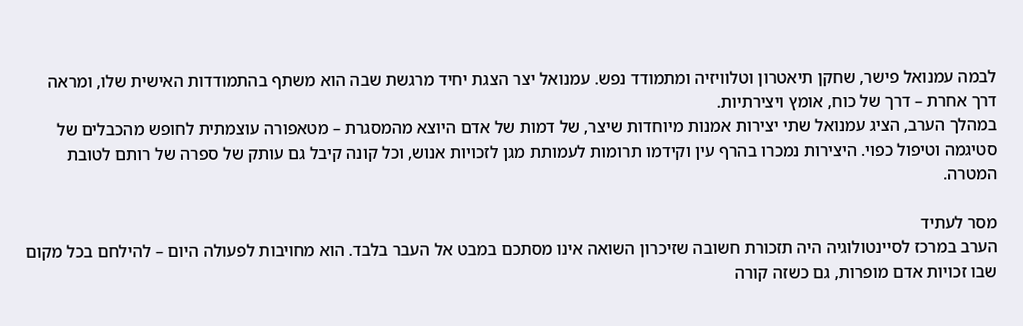לבמה עמנואל פישר, שחקן תיאטרון וטלוויזיה ומתמודד נפש. עמנואל יצר הצגת יחיד מרגשת שבה הוא משתף בהתמודדות האישית שלו, ומראה דרך אחרת – דרך של כוח, אומץ ויצירתיות.
במהלך הערב, הציג עמנואל שתי יצירות אמנות מיוחדות שיצר, של דמות של אדם היוצא מהמסגרת – מטאפורה עוצמתית לחופש מהכבלים של סטיגמה וטיפול כפוי. היצירות נמכרו בהרף עין וקידמו תרומות לעמותת מגן לזכויות אנוש, וכל קונה קיבל גם עותק של ספרה של רותם לטובת המטרה.

מסר לעתיד
הערב במרכז לסיינטולוגיה היה תזכורת חשובה שזיכרון השואה אינו מסתכם במבט אל העבר בלבד. הוא מחויבות לפעולה היום – להילחם בכל מקום שבו זכויות אדם מופרות, גם כשזה קורה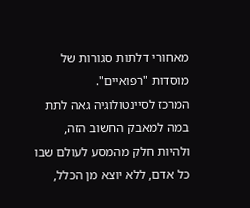מאחורי דלתות סגורות של מוסדות "רפואיים".
המרכז לסיינטולוגיה גאה לתת במה למאבק החשוב הזה, ולהיות חלק מהמסע לעולם שבו כל אדם, ללא יוצא מן הכלל,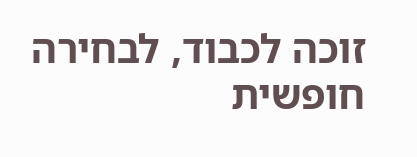זוכה לכבוד, לבחירה חופשית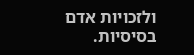ולזכויות אדם בסיסיות.